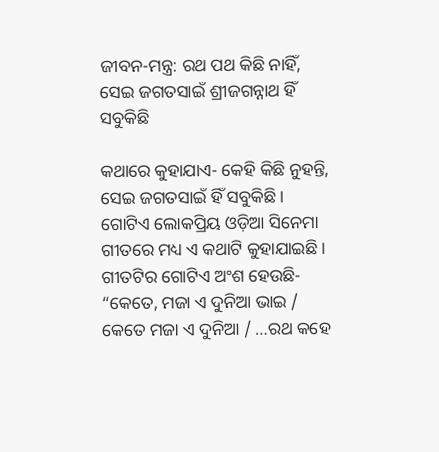ଜୀବନ-ମନ୍ତ୍ର: ରଥ ପଥ କିଛି ନାହିଁ, ସେଇ ଜଗତସାଇଁ ଶ୍ରୀଜଗନ୍ନାଥ ହିଁ ସବୁକିଛି

କଥାରେ କୁହାଯାଏ- କେହି କିଛି ନୁହନ୍ତି, ସେଇ ଜଗତସାଇଁ ହିଁ ସବୁକିଛି। ଗୋଟିଏ ଲୋକପ୍ରିୟ ଓଡ଼ିଆ ସିନେମା ଗୀତରେ ମଧ୍ୟ ଏ କଥାଟି କୁହାଯାଇଛି। ଗୀତଟିର ଗୋଟିଏ ଅଂଶ ହେଉଛି- “କେତେ, ମଜା ଏ ଦୁନିଆ ଭାଇ / କେତେ ମଜା ଏ ଦୁନିଆ / …ରଥ କହେ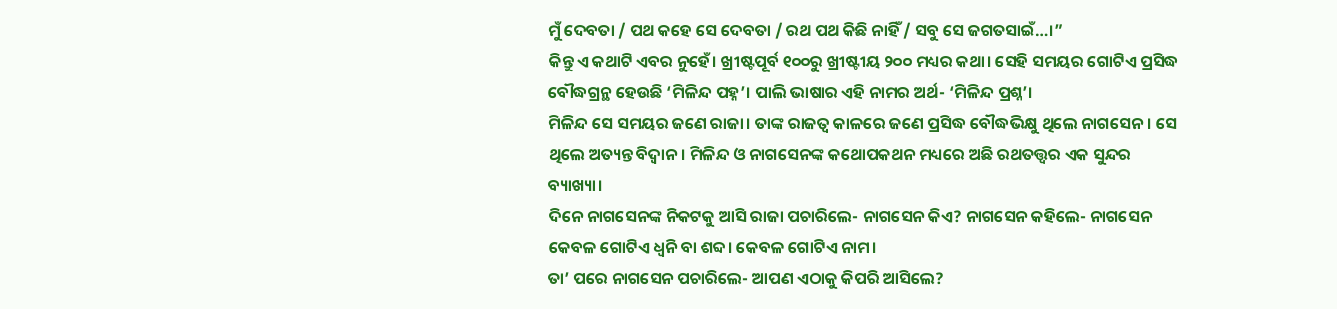ମୁଁ ଦେବତା / ପଥ କହେ ସେ ଦେବତା / ରଥ ପଥ କିଛି ନାହିଁ / ସବୁ ସେ ଜଗତସାଇଁ…।”
କିନ୍ତୁ ଏ କଥାଟି ଏବର ନୁହେଁ। ଖ୍ରୀଷ୍ଟପୂର୍ବ ୧୦୦ରୁ ଖ୍ରୀଷ୍ଟୀୟ ୨୦୦ ମଧ୍ୟର କଥା। ସେହି ସମୟର ଗୋଟିଏ ପ୍ରସିଦ୍ଧ ବୌଦ୍ଧଗ୍ରନ୍ଥ ହେଉଛି ‘ମିଳିନ୍ଦ ପହ୍ନ’। ପାଲି ଭାଷାର ଏହି ନାମର ଅର୍ଥ- ‘ମିଳିନ୍ଦ ପ୍ରଶ୍ନ’।
ମିଳିନ୍ଦ ସେ ସମୟର ଜଣେ ରାଜା। ତାଙ୍କ ରାଜତ୍ୱ କାଳରେ ଜଣେ ପ୍ରସିଦ୍ଧ ବୌଦ୍ଧଭିକ୍ଷୁ ଥିଲେ ନାଗସେନ। ସେ ଥିଲେ ଅତ୍ୟନ୍ତ ବିଦ୍ୱାନ। ମିଳିନ୍ଦ ଓ ନାଗସେନଙ୍କ କଥୋପକଥନ ମଧ୍ୟରେ ଅଛି ରଥତତ୍ତ୍ୱର ଏକ ସୁନ୍ଦର ବ୍ୟାଖ୍ୟା।
ଦିନେ ନାଗସେନଙ୍କ ନିକଟକୁ ଆସି ରାଜା ପଚାରିଲେ- ନାଗସେନ କିଏ? ନାଗସେନ କହିଲେ- ନାଗସେନ କେବଳ ଗୋଟିଏ ଧ୍ୱନି ବା ଶବ୍ଦ। କେବଳ ଗୋଟିଏ ନାମ।
ତା’ ପରେ ନାଗସେନ ପଚାରିଲେ- ଆପଣ ଏଠାକୁ କିପରି ଆସିଲେ?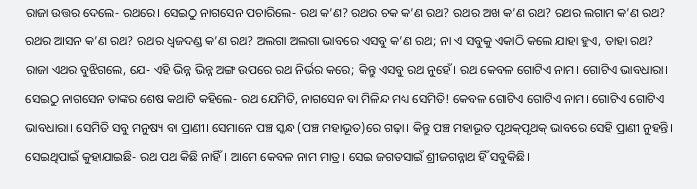ରାଜା ଉତ୍ତର ଦେଲେ- ରଥରେ। ସେଇଠୁ ନାଗସେନ ପଚାରିଲେ- ରଥ କ’ଣ? ରଥର ଚକ କ’ଣ ରଥ? ରଥର ଅଖ କ’ଣ ରଥ? ରଥର ଲଗାମ କ’ଣ ରଥ? ରଥର ଆସନ କ’ଣ ରଥ? ରଥର ଧ୍ୱଜଦଣ୍ଡ କ’ଣ ରଥ? ଅଲଗା ଅଲଗା ଭାବରେ ଏସବୁ କ’ଣ ରଥ; ନା ଏ ସବୁକୁ ଏକାଠି କଲେ ଯାହା ହୁଏ, ତାହା ରଥ?
ରାଜା ଏଥର ବୁଝିଗଲେ, ଯେ- ଏହି ଭିନ୍ନ ଭିନ୍ନ ଅଙ୍ଗ ଉପରେ ରଥ ନିର୍ଭର କରେ; କିନ୍ତୁ ଏସବୁ ରଥ ନୁହେଁ। ରଥ କେବଳ ଗୋଟିଏ ନାମ। ଗୋଟିଏ ଭାବଧାରା।
ସେଇଠୁ ନାଗସେନ ତାଙ୍କର ଶେଷ କଥାଟି କହିଲେ- ରଥ ଯେମିତି, ନାଗସେନ ବା ମିଳିନ୍ଦ ମଧ୍ୟ ସେମିତି! କେବଳ ଗୋଟିଏ ଗୋଟିଏ ନାମ। ଗୋଟିଏ ଗୋଟିଏ ଭାବଧାରା। ସେମିତି ସବୁ ମନୁଷ୍ୟ ବା ପ୍ରାଣୀ। ସେମାନେ ପଞ୍ଚ ସ୍କନ୍ଧ (ପଞ୍ଚ ମହାଭୂତ)ରେ ଗଢ଼ା। କିନ୍ତୁ ପଞ୍ଚ ମହାଭୂତ ପୃଥକ୍‌ପୃଥକ୍ ଭାବରେ ସେହି ପ୍ରାଣୀ ନୁହନ୍ତି।
ସେଇଥିପାଇଁ କୁହାଯାଇଛି- ରଥ ପଥ କିଛି ନାହିଁ। ଆମେ କେବଳ ନାମ ମାତ୍ର। ସେଇ ଜଗତସାଇଁ ଶ୍ରୀଜଗନ୍ନାଥ ହିଁ ସବୁକିଛି।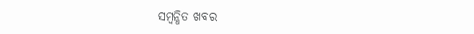ସମ୍ବନ୍ଧିତ ଖବର